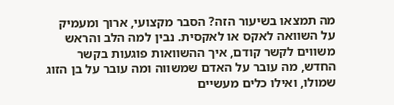מה תמצאו בשיעור הזה? הסבר מקצועי, ארוך ומעמיק על השוואה לאקס או לאקסית. נבין למה הלב והראש משווים לקשר קודם, איך ההשוואות פוגעות בקשר החדש, מה עובר על האדם שמשווה ומה עובר על בן הזוג שמולו, ואילו כלים מעשיים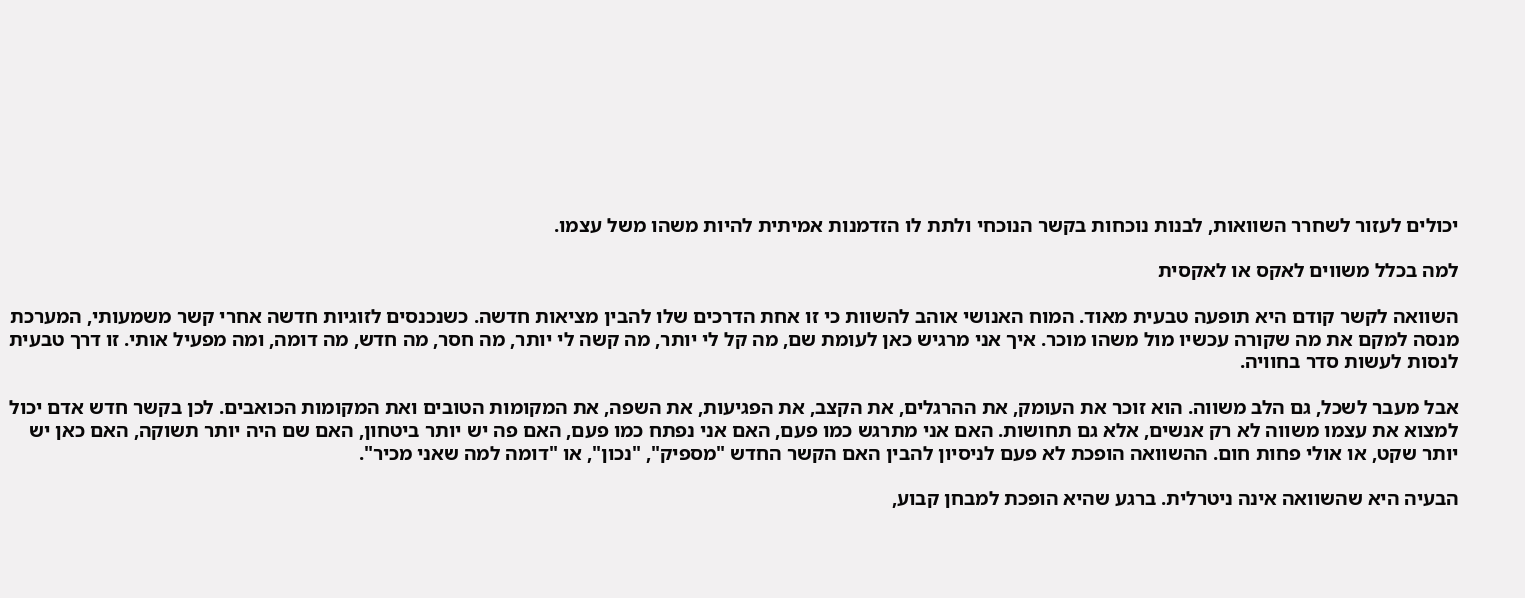יכולים לעזור לשחרר השוואות, לבנות נוכחות בקשר הנוכחי ולתת לו הזדמנות אמיתית להיות משהו משל עצמו.

למה בכלל משווים לאקס או לאקסית

השוואה לקשר קודם היא תופעה טבעית מאוד. המוח האנושי אוהב להשוות כי זו אחת הדרכים שלו להבין מציאות חדשה. כשנכנסים לזוגיות חדשה אחרי קשר משמעותי, המערכת מנסה למקם את מה שקורה עכשיו מול משהו מוכר. איך אני מרגיש כאן לעומת שם, מה קל לי יותר, מה קשה לי יותר, מה חסר, מה חדש, מה דומה, ומה מפעיל אותי. זו דרך טבעית לנסות לעשות סדר בחוויה.

אבל מעבר לשכל, גם הלב משווה. הוא זוכר את העומק, את ההרגלים, את הקצב, את הפגיעות, את השפה, את המקומות הטובים ואת המקומות הכואבים. לכן בקשר חדש אדם יכול למצוא את עצמו משווה לא רק אנשים, אלא גם תחושות. האם אני מתרגש כמו פעם, האם אני נפתח כמו פעם, האם פה יש יותר ביטחון, האם שם היה יותר תשוקה, האם כאן יש יותר שקט, או אולי פחות חום. ההשוואה הופכת לא פעם לניסיון להבין האם הקשר החדש "מספיק", "נכון", או "דומה למה שאני מכיר".

הבעיה היא שהשוואה אינה ניטרלית. ברגע שהיא הופכת למבחן קבוע,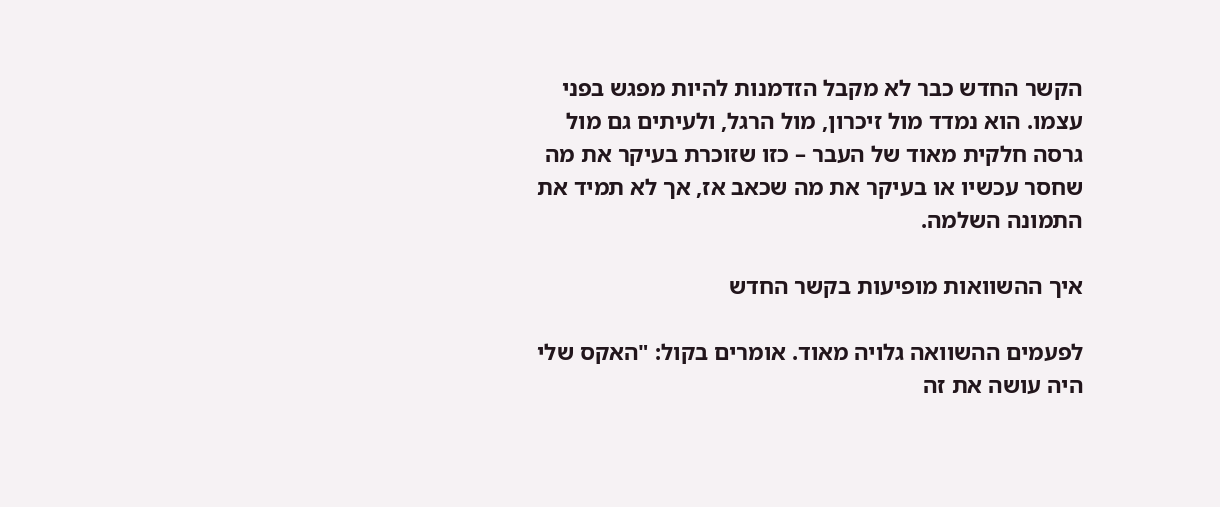הקשר החדש כבר לא מקבל הזדמנות להיות מפגש בפני עצמו. הוא נמדד מול זיכרון, מול הרגל, ולעיתים גם מול גרסה חלקית מאוד של העבר – כזו שזוכרת בעיקר את מה שחסר עכשיו או בעיקר את מה שכאב אז, אך לא תמיד את התמונה השלמה.

איך ההשוואות מופיעות בקשר החדש

לפעמים ההשוואה גלויה מאוד. אומרים בקול: "האקס שלי היה עושה את זה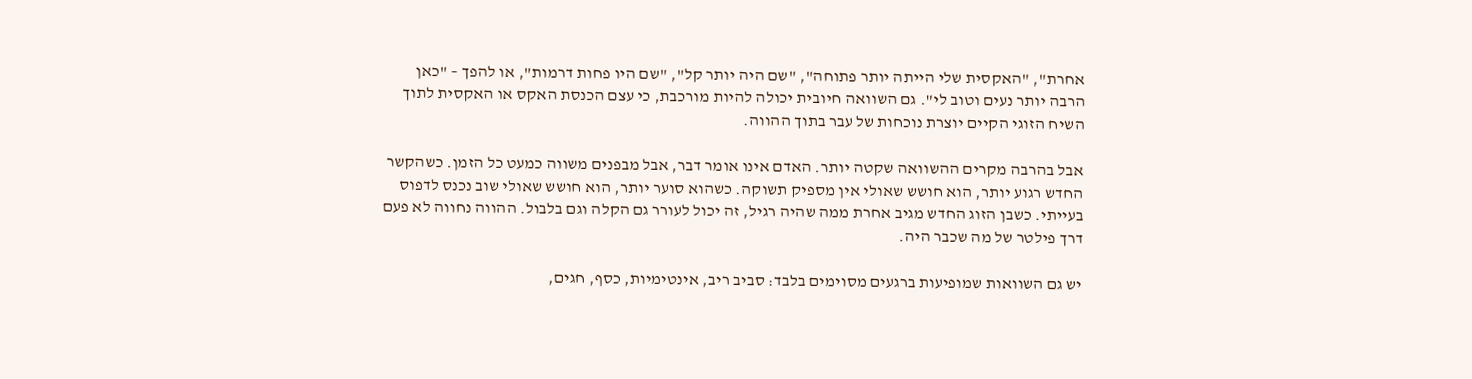אחרת", "האקסית שלי הייתה יותר פתוחה", "שם היה יותר קל", "שם היו פחות דרמות", או להפך – "כאן הרבה יותר נעים וטוב לי". גם השוואה חיובית יכולה להיות מורכבת, כי עצם הכנסת האקס או האקסית לתוך השיח הזוגי הקיים יוצרת נוכחות של עבר בתוך ההווה.

אבל בהרבה מקרים ההשוואה שקטה יותר. האדם אינו אומר דבר, אבל מבפנים משווה כמעט כל הזמן. כשהקשר החדש רגוע יותר, הוא חושש שאולי אין מספיק תשוקה. כשהוא סוער יותר, הוא חושש שאולי שוב נכנס לדפוס בעייתי. כשבן הזוג החדש מגיב אחרת ממה שהיה רגיל, זה יכול לעורר גם הקלה וגם בלבול. ההווה נחווה לא פעם דרך פילטר של מה שכבר היה.

יש גם השוואות שמופיעות ברגעים מסוימים בלבד: סביב ריב, אינטימיות, כסף, חגים,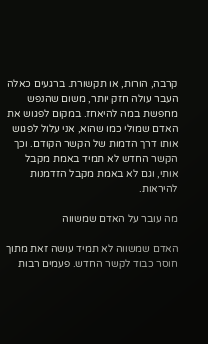קרבה, הורות, או תקשורת. ברגעים כאלה העבר עולה חזק יותר, משום שהנפש מחפשת במה להיאחז. במקום לפגוש את האדם שמולי כמו שהוא, אני עלול לפגוש אותו דרך הדמות של הקשר הקודם. וכך הקשר החדש לא תמיד באמת מקבל אותי, וגם לא באמת מקבל הזדמנות להיראות.

מה עובר על האדם שמשווה

האדם שמשווה לא תמיד עושה זאת מתוך חוסר כבוד לקשר החדש. פעמים רבות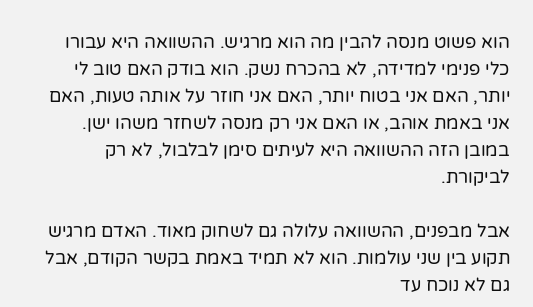הוא פשוט מנסה להבין מה הוא מרגיש. ההשוואה היא עבורו כלי פנימי למדידה, לא בהכרח נשק. הוא בודק האם טוב לי יותר, האם אני בטוח יותר, האם אני חוזר על אותה טעות, האם אני באמת אוהב, או האם אני רק מנסה לשחזר משהו ישן. במובן הזה ההשוואה היא לעיתים סימן לבלבול, לא רק לביקורת.

אבל מבפנים, ההשוואה עלולה גם לשחוק מאוד. האדם מרגיש תקוע בין שני עולמות. הוא לא תמיד באמת בקשר הקודם, אבל גם לא נוכח עד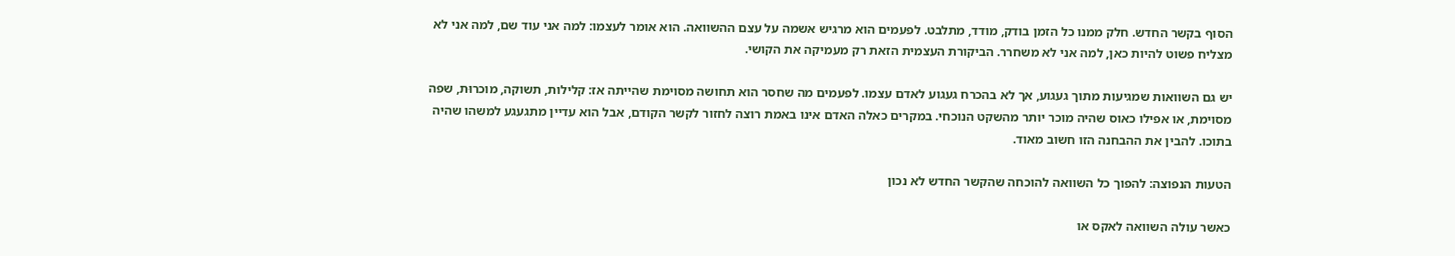הסוף בקשר החדש. חלק ממנו כל הזמן בודק, מודד, מתלבט. לפעמים הוא מרגיש אשמה על עצם ההשוואה. הוא אומר לעצמו: למה אני עוד שם, למה אני לא מצליח פשוט להיות כאן, למה אני לא משחרר. הביקורת העצמית הזאת רק מעמיקה את הקושי.

יש גם השוואות שמגיעות מתוך געגוע, אך לא בהכרח געגוע לאדם עצמו. לפעמים מה שחסר הוא תחושה מסוימת שהייתה אז: קלילות, תשוקה, מוכרוּת, שפה מסוימת, או אפילו כאוס שהיה מוכר יותר מהשקט הנוכחי. במקרים כאלה האדם אינו באמת רוצה לחזור לקשר הקודם, אבל הוא עדיין מתגעגע למשהו שהיה בתוכו. להבין את ההבחנה הזו חשוב מאוד.

הטעות הנפוצה: להפוך כל השוואה להוכחה שהקשר החדש לא נכון

כאשר עולה השוואה לאקס או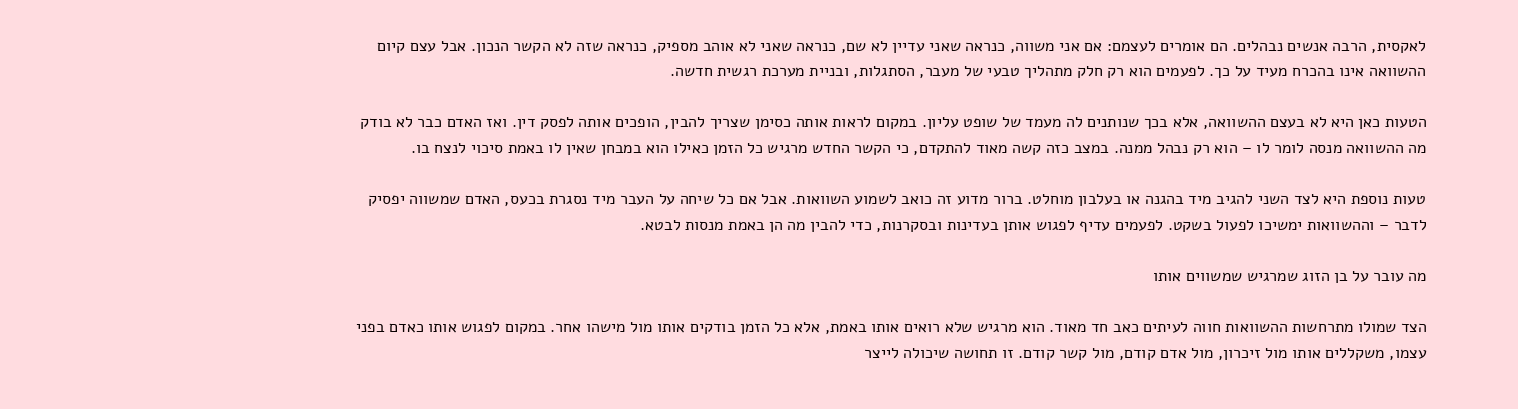לאקסית, הרבה אנשים נבהלים. הם אומרים לעצמם: אם אני משווה, כנראה שאני עדיין לא שם, כנראה שאני לא אוהב מספיק, כנראה שזה לא הקשר הנכון. אבל עצם קיום ההשוואה אינו בהכרח מעיד על כך. לפעמים הוא רק חלק מתהליך טבעי של מעבר, הסתגלות, ובניית מערכת רגשית חדשה.

הטעות כאן היא לא בעצם ההשוואה, אלא בכך שנותנים לה מעמד של שופט עליון. במקום לראות אותה כסימן שצריך להבין, הופכים אותה לפסק דין. ואז האדם כבר לא בודק מה ההשוואה מנסה לומר לו – הוא רק נבהל ממנה. במצב כזה קשה מאוד להתקדם, כי הקשר החדש מרגיש כל הזמן כאילו הוא במבחן שאין לו באמת סיכוי לנצח בו.

טעות נוספת היא לצד השני להגיב מיד בהגנה או בעלבון מוחלט. ברור מדוע זה כואב לשמוע השוואות. אבל אם כל שיחה על העבר מיד נסגרת בכעס, האדם שמשווה יפסיק לדבר – וההשוואות ימשיכו לפעול בשקט. לפעמים עדיף לפגוש אותן בעדינות ובסקרנות, כדי להבין מה הן באמת מנסות לבטא.

מה עובר על בן הזוג שמרגיש שמשווים אותו

הצד שמולו מתרחשות ההשוואות חווה לעיתים כאב חד מאוד. הוא מרגיש שלא רואים אותו באמת, אלא כל הזמן בודקים אותו מול מישהו אחר. במקום לפגוש אותו כאדם בפני עצמו, משקללים אותו מול זיכרון, מול אדם קודם, מול קשר קודם. זו תחושה שיכולה לייצר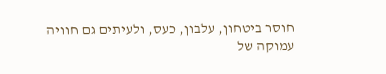חוסר ביטחון, עלבון, כעס, ולעיתים גם חוויה עמוקה של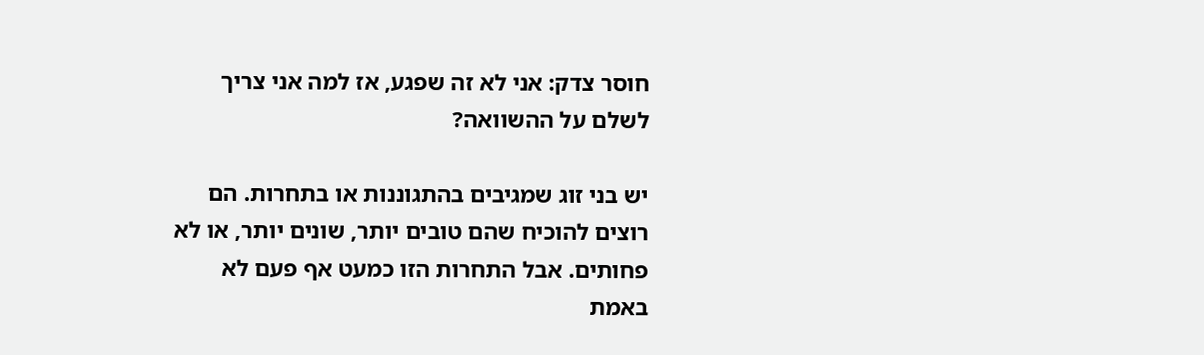חוסר צדק: אני לא זה שפגע, אז למה אני צריך לשלם על ההשוואה?

יש בני זוג שמגיבים בהתגוננות או בתחרות. הם רוצים להוכיח שהם טובים יותר, שונים יותר, או לא פחותים. אבל התחרות הזו כמעט אף פעם לא באמת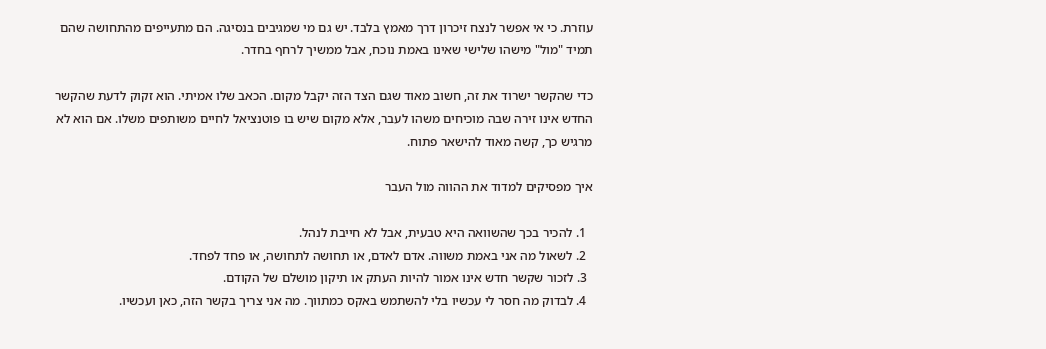עוזרת. כי אי אפשר לנצח זיכרון דרך מאמץ בלבד. יש גם מי שמגיבים בנסיגה. הם מתעייפים מהתחושה שהם תמיד "מול" מישהו שלישי שאינו באמת נוכח, אבל ממשיך לרחף בחדר.

כדי שהקשר ישרוד את זה, חשוב מאוד שגם הצד הזה יקבל מקום. הכאב שלו אמיתי. הוא זקוק לדעת שהקשר החדש אינו זירה שבה מוכיחים משהו לעבר, אלא מקום שיש בו פוטנציאל לחיים משותפים משלו. אם הוא לא מרגיש כך, קשה מאוד להישאר פתוח.

איך מפסיקים למדוד את ההווה מול העבר

  1. להכיר בכך שהשוואה היא טבעית, אבל לא חייבת לנהל.
  2. לשאול מה אני באמת משווה. אדם לאדם, או תחושה לתחושה, או פחד לפחד.
  3. לזכור שקשר חדש אינו אמור להיות העתק או תיקון מושלם של הקודם.
  4. לבדוק מה חסר לי עכשיו בלי להשתמש באקס כמתווך. מה אני צריך בקשר הזה, כאן ועכשיו.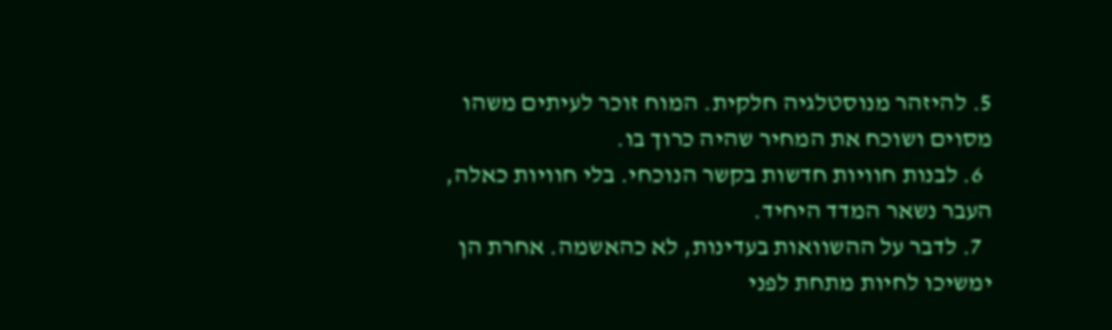5. להיזהר מנוסטלגיה חלקית. המוח זוכר לעיתים משהו מסוים ושוכח את המחיר שהיה כרוך בו.
  6. לבנות חוויות חדשות בקשר הנוכחי. בלי חוויות כאלה, העבר נשאר המדד היחיד.
  7. לדבר על ההשוואות בעדינות, לא כהאשמה. אחרת הן ימשיכו לחיות מתחת לפני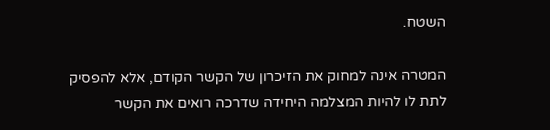השטח.

המטרה אינה למחוק את הזיכרון של הקשר הקודם, אלא להפסיק לתת לו להיות המצלמה היחידה שדרכה רואים את הקשר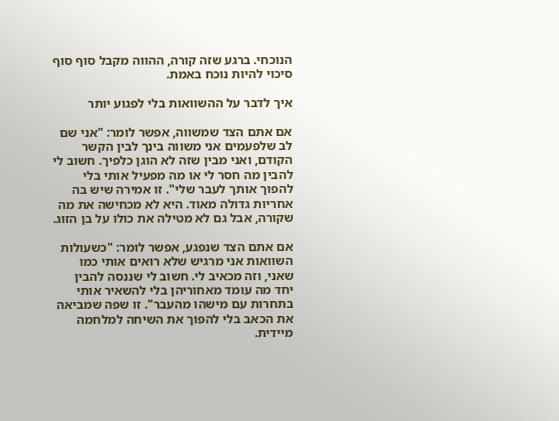הנוכחי. ברגע שזה קורה, ההווה מקבל סוף סוף סיכוי להיות נוכח באמת.

איך לדבר על ההשוואות בלי לפגוע יותר

אם אתם הצד שמשווה, אפשר לומר: "אני שם לב שלפעמים אני משווה בינך לבין הקשר הקודם, ואני מבין שזה לא הוגן כלפיך. חשוב לי להבין מה חסר לי או מה מפעיל אותי בלי להפוך אותך לעבר שלי". זו אמירה שיש בה אחריות גדולה מאוד. היא לא מכחישה את מה שקורה, אבל גם לא מטילה את כולו על בן הזוג.

אם אתם הצד שנפגע, אפשר לומר: "כשעולות השוואות אני מרגיש שלא רואים אותי כמו שאני, וזה מכאיב לי. חשוב לי שננסה להבין יחד מה עומד מאחוריהן בלי להשאיר אותי בתחרות עם מישהו מהעבר". זו שפה שמביאה את הכאב בלי להפוך את השיחה למלחמה מיידית.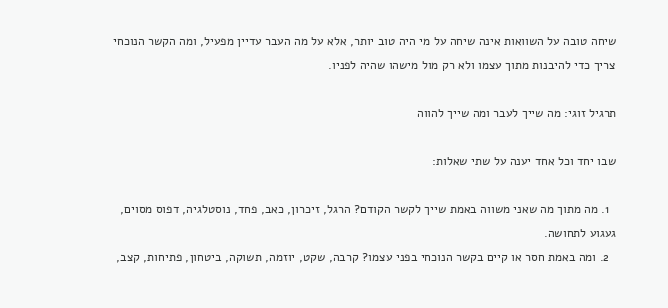שיחה טובה על השוואות אינה שיחה על מי היה טוב יותר, אלא על מה העבר עדיין מפעיל, ומה הקשר הנוכחי צריך כדי להיבנות מתוך עצמו ולא רק מול מישהו שהיה לפניו.

תרגיל זוגי: מה שייך לעבר ומה שייך להווה

שבו יחד וכל אחד יענה על שתי שאלות:

  1. מה מתוך מה שאני משווה באמת שייך לקשר הקודם? הרגל, זיכרון, כאב, פחד, נוסטלגיה, דפוס מסוים, געגוע לתחושה.
  2. ומה באמת חסר או קיים בקשר הנוכחי בפני עצמו? קרבה, שקט, יוזמה, תשוקה, ביטחון, פתיחות, קצב,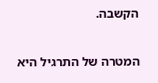הקשבה.

המטרה של התרגיל היא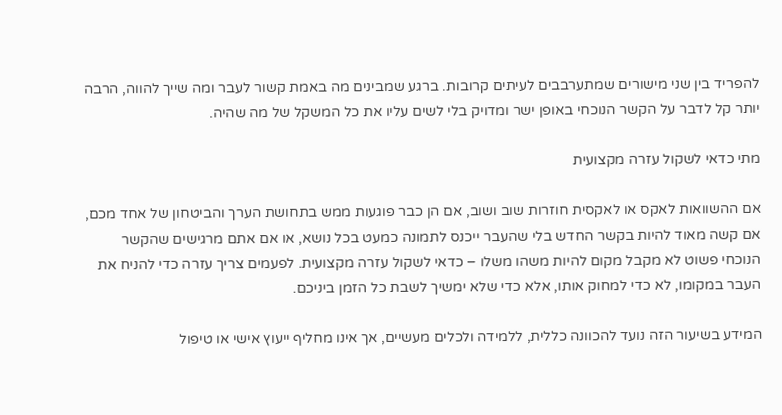להפריד בין שני מישורים שמתערבבים לעיתים קרובות. ברגע שמבינים מה באמת קשור לעבר ומה שייך להווה, הרבה יותר קל לדבר על הקשר הנוכחי באופן ישר ומדויק בלי לשים עליו את כל המשקל של מה שהיה.

מתי כדאי לשקול עזרה מקצועית

אם ההשוואות לאקס או לאקסית חוזרות שוב ושוב, אם הן כבר פוגעות ממש בתחושת הערך והביטחון של אחד מכם, אם קשה מאוד להיות בקשר החדש בלי שהעבר ייכנס לתמונה כמעט בכל נושא, או אם אתם מרגישים שהקשר הנוכחי פשוט לא מקבל מקום להיות משהו משלו – כדאי לשקול עזרה מקצועית. לפעמים צריך עזרה כדי להניח את העבר במקומו, לא כדי למחוק אותו, אלא כדי שלא ימשיך לשבת כל הזמן ביניכם.

המידע בשיעור הזה נועד להכוונה כללית, ללמידה ולכלים מעשיים, אך אינו מחליף ייעוץ אישי או טיפול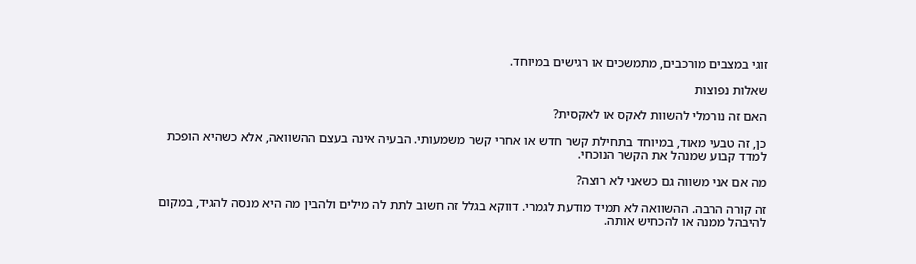זוגי במצבים מורכבים, מתמשכים או רגישים במיוחד.

שאלות נפוצות

האם זה נורמלי להשוות לאקס או לאקסית?

כן, זה טבעי מאוד, במיוחד בתחילת קשר חדש או אחרי קשר משמעותי. הבעיה אינה בעצם ההשוואה, אלא כשהיא הופכת למדד קבוע שמנהל את הקשר הנוכחי.

מה אם אני משווה גם כשאני לא רוצה?

זה קורה הרבה. ההשוואה לא תמיד מודעת לגמרי. דווקא בגלל זה חשוב לתת לה מילים ולהבין מה היא מנסה להגיד, במקום להיבהל ממנה או להכחיש אותה.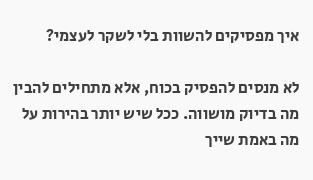איך מפסיקים להשוות בלי לשקר לעצמי?

לא מנסים להפסיק בכוח, אלא מתחילים להבין מה בדיוק מושווה. ככל שיש יותר בהירות על מה באמת שייך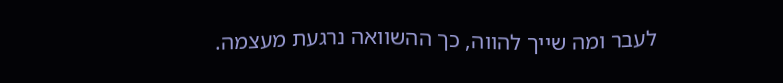לעבר ומה שייך להווה, כך ההשוואה נרגעת מעצמה.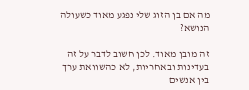מה אם בן הזוג שלי נפגע מאוד כשעולה הנושא?

זה מובן מאוד. לכן חשוב לדבר על זה בעדינות ובאחריות, לא כהשוואת ערך בין אנשים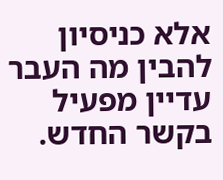אלא כניסיון להבין מה העבר עדיין מפעיל בקשר החדש.